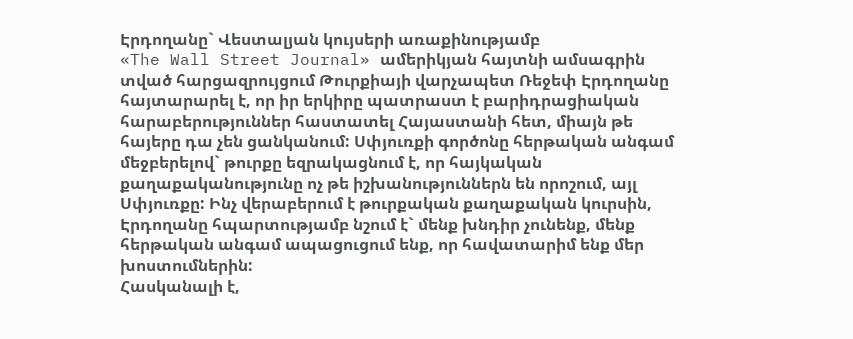Էրդողանը` Վեստալյան կույսերի առաքինությամբ
«The Wall Street Journal» ամերիկյան հայտնի ամսագրին տված հարցազրույցում Թուրքիայի վարչապետ Ռեջեփ Էրդողանը հայտարարել է, որ իր երկիրը պատրաստ է բարիդրացիական հարաբերություններ հաստատել Հայաստանի հետ, միայն թե հայերը դա չեն ցանկանում: Սփյուռքի գործոնը հերթական անգամ մեջբերելով` թուրքը եզրակացնում է, որ հայկական քաղաքականությունը ոչ թե իշխանություններն են որոշում, այլ Սփյուռքը: Ինչ վերաբերում է թուրքական քաղաքական կուրսին, Էրդողանը հպարտությամբ նշում է` մենք խնդիր չունենք, մենք հերթական անգամ ապացուցում ենք, որ հավատարիմ ենք մեր խոստումներին:
Հասկանալի է,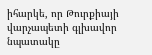իհարկե, որ Թուրքիայի վարչապետի գլխավոր նպատակը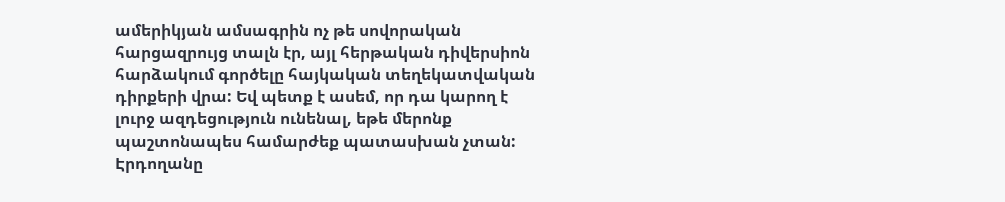ամերիկյան ամսագրին ոչ թե սովորական հարցազրույց տալն էր, այլ հերթական դիվերսիոն հարձակում գործելը հայկական տեղեկատվական դիրքերի վրա: Եվ պետք է ասեմ, որ դա կարող է լուրջ ազդեցություն ունենալ, եթե մերոնք պաշտոնապես համարժեք պատասխան չտան: Էրդողանը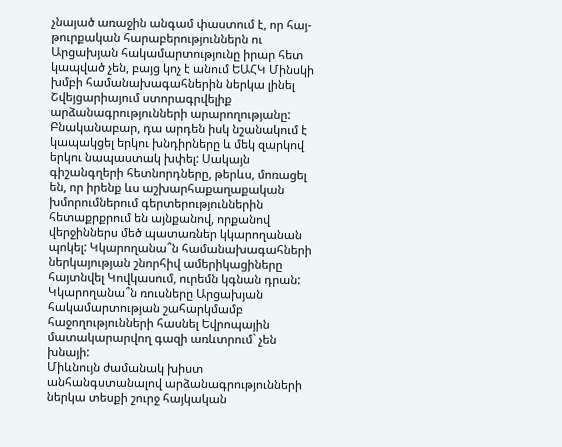չնայած առաջին անգամ փաստում է, որ հայ-թուրքական հարաբերություններն ու Արցախյան հակամարտությունը իրար հետ կապված չեն, բայց կոչ է անում ԵԱՀԿ Մինսկի խմբի համանախագահներին ներկա լինել Շվեյցարիայում ստորագրվելիք արձանագրությունների արարողությանը:
Բնականաբար, դա արդեն իսկ նշանակում է կապակցել երկու խնդիրները և մեկ զարկով երկու նապաստակ խփել: Սակայն գիշանգղերի հետնորդները, թերևս, մոռացել են, որ իրենք ևս աշխարհաքաղաքական խմորումներում գերտերություններին հետաքրքրում են այնքանով, որքանով վերջիններս մեծ պատառներ կկարողանան պոկել: Կկարողանա՞ն համանախագահների ներկայության շնորհիվ ամերիկացիները հայտնվել Կովկասում, ուրեմն կգնան դրան: Կկարողանա՞ն ռուսները Արցախյան հակամարտության շահարկմամբ հաջողությունների հասնել Եվրոպային մատակարարվող գազի առևտրում` չեն խնայի:
Միևնույն ժամանակ խիստ անհանգստանալով արձանագրությունների ներկա տեսքի շուրջ հայկական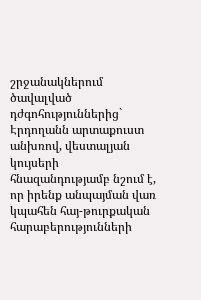շրջանակներում ծավալված դժգոհություններից` Էրդողանն արտաքուստ անխռով, վեստալյան կույսերի հնազանդությամբ նշում է, որ իրենք անպայման վառ կպահեն հայ-թուրքական հարաբերությունների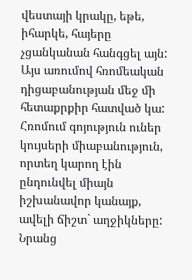վեստայի կրակը, եթե, իհարկե, հայերը չցանկանան հանգցել այն:
Այս առումով հռոմեական դիցաբանության մեջ մի հետաքրքիր հատված կա: Հռոմում գոյություն ուներ կույսերի միաբանություն, որտեղ կարող էին ընդունվել միայն իշխանավոր կանայք, ավելի ճիշտ` աղջիկները: Նրանց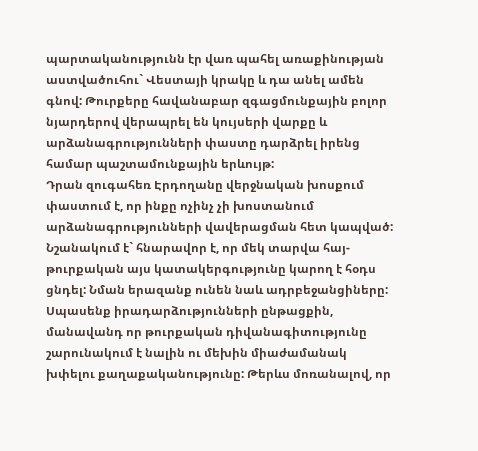պարտականությունն էր վառ պահել առաքինության աստվածուհու` Վեստայի կրակը և դա անել ամեն գնով: Թուրքերը հավանաբար զգացմունքային բոլոր նյարդերով վերապրել են կույսերի վարքը և արձանագրությունների փաստը դարձրել իրենց համար պաշտամունքային երևույթ:
Դրան զուգահեռ Էրդողանը վերջնական խոսքում փաստում է, որ ինքը ոչինչ չի խոստանում արձանագրությունների վավերացման հետ կապված: Նշանակում է` հնարավոր է, որ մեկ տարվա հայ-թուրքական այս կատակերգությունը կարող է հօդս ցնդել: Նման երազանք ունեն նաև ադրբեջանցիները:
Սպասենք իրադարձությունների ընթացքին, մանավանդ որ թուրքական դիվանագիտությունը շարունակում է նալին ու մեխին միաժամանակ խփելու քաղաքականությունը: Թերևս մոռանալով, որ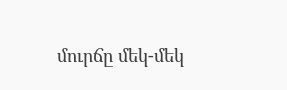մուրճը մեկ-մեկ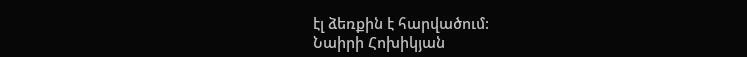էլ ձեռքին է հարվածում:
Նաիրի Հոխիկյան